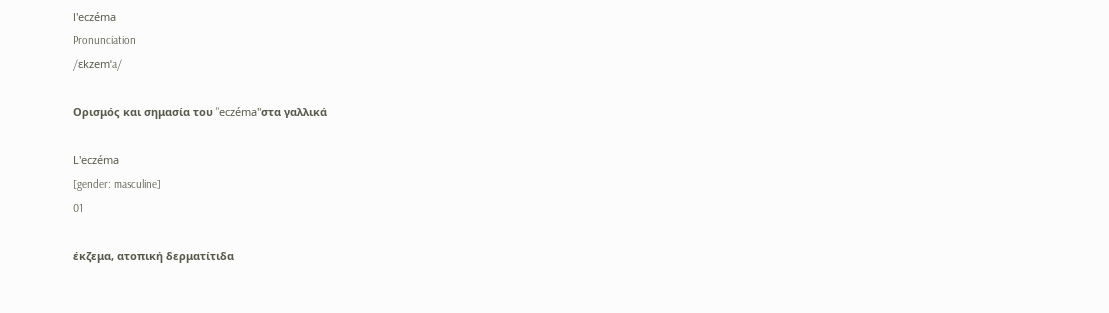l'eczéma
Pronunciation
/ɛkzemˈa/

Ορισμός και σημασία του "eczéma"στα γαλλικά

L'eczéma
[gender: masculine]
01

έκζεμα, ατοπική δερματίτιδα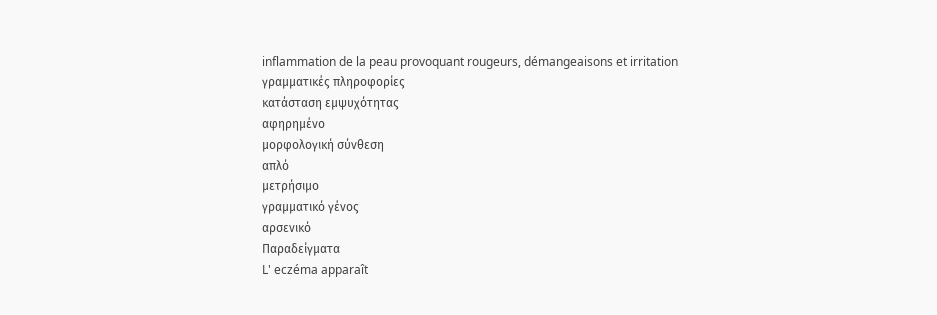inflammation de la peau provoquant rougeurs, démangeaisons et irritation
γραμματικές πληροφορίες
κατάσταση εμψυχότητας
αφηρημένο
μορφολογική σύνθεση
απλό
μετρήσιμο
γραμματικό γένος
αρσενικό
Παραδείγματα
L' eczéma apparaît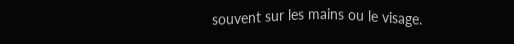souvent sur les mains ou le visage.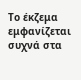Το έκζεμα εμφανίζεται συχνά στα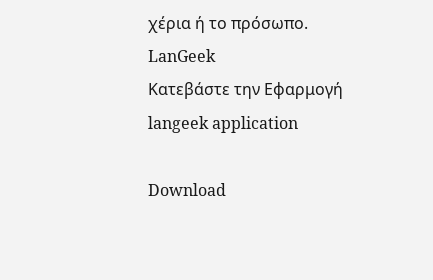χέρια ή το πρόσωπο.
LanGeek
Κατεβάστε την Εφαρμογή
langeek application

Download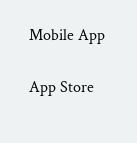Mobile App

App Store